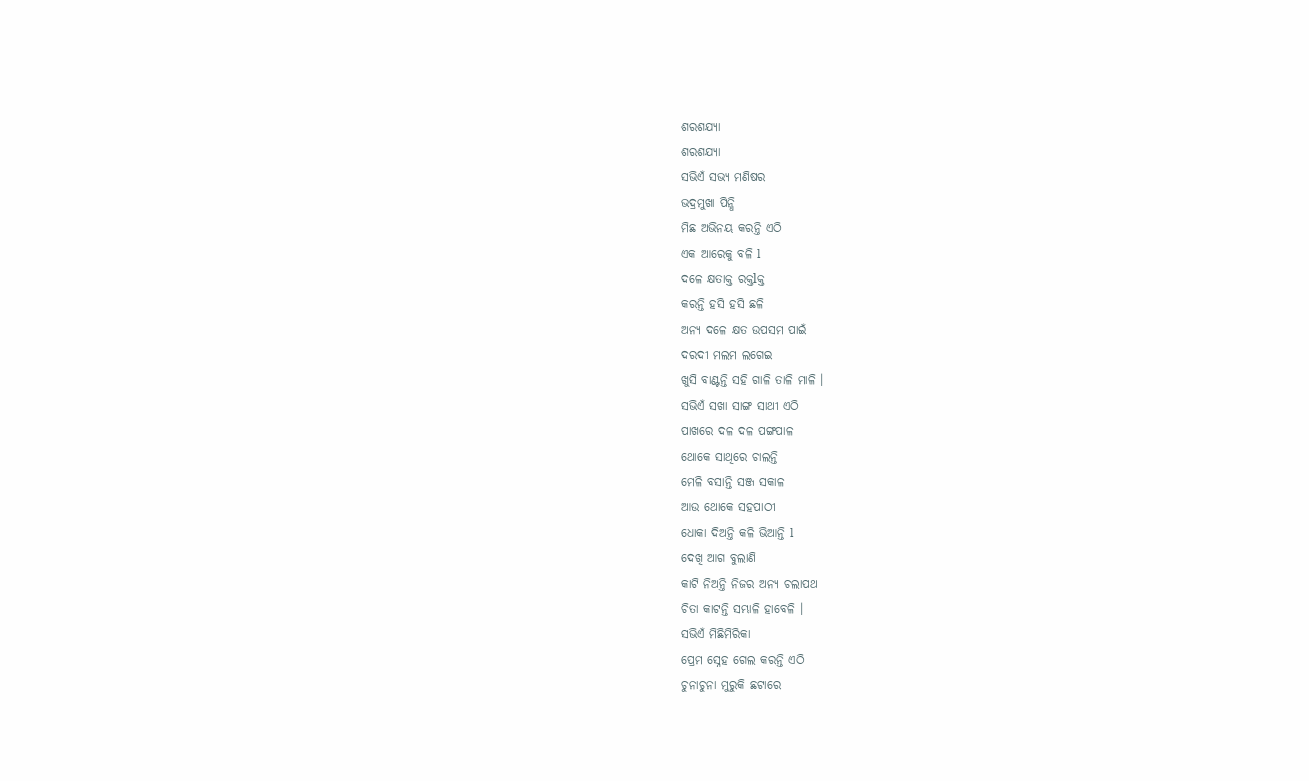ଶରଶଯ୍ୟା
ଶରଶଯ୍ୟା
ସଭିଏଁ ସଭ୍ୟ ମଣିଷର
ଭଦ୍ରମୁଖା ପିନ୍ଧି
ମିଛ ଅଭିନୟ କରନ୍ତି ଏଠି
ଏକ ଆରେକୁ ବଳି l
ଦଳେ କ୍ଷତାକ୍ତ ରକ୍ତlକ୍ତ
କରନ୍ତି ହସି ହସି ଛଳି
ଅନ୍ୟ ଦଳେ କ୍ଷତ ଉପସମ ପାଇଁ
ଦରଦୀ ମଲମ ଲଗେଇ
ଖୁସି ବାଣ୍ଟନ୍ତି ସହି ଗାଳି ତାଳି ମାଳି ।
ସଭିଏଁ ସଖା ସାଙ୍ଗ ସାଥୀ ଏଠି
ପାଖରେ ଦଳ ଦଳ ପଙ୍ଗପାଳ
ଥୋକେ ସାଥିରେ ଚାଲନ୍ତି
ମେଳି ବସାନ୍ତି ସଞ୍ଜ ସକାଳ
ଆଉ ଥୋକେ ସହପାଠୀ
ଧୋକା ଦିଅନ୍ତି କଳି ଭିଆନ୍ତି l
ଦେଖି ଆଗ ବୁଲାଣି
କାଟି ନିଅନ୍ତି ନିଜର ଅନ୍ୟ ଚଲାପଥ
ଚିତା କାଟନ୍ତି ସମ୍ଭାଳି ହାବେଳି ।
ସଭିଏଁ ମିଛିମିରିକା
ପ୍ରେମ ସ୍ନେହ ଗେଲ କରନ୍ତି ଏଠି
ଚୁନାଚୁନା ମୁରୁକି ଛଟାରେ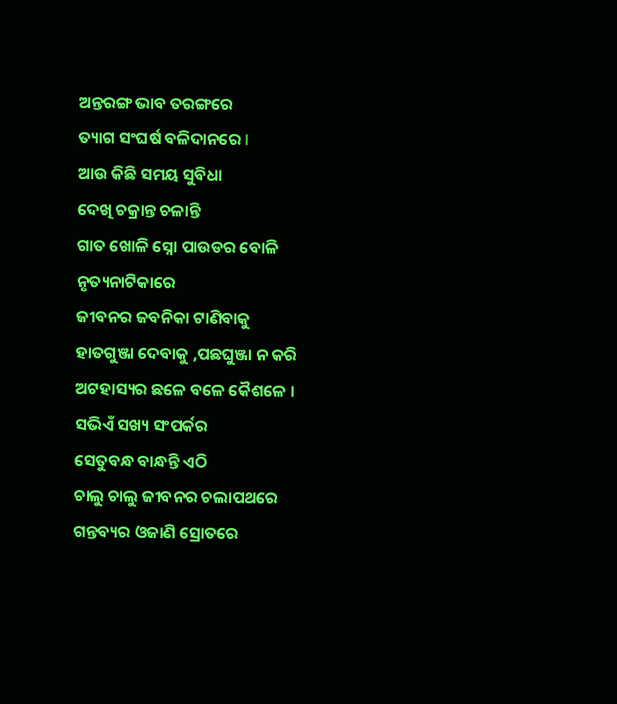ଅନ୍ତରଙ୍ଗ ଭାବ ତରଙ୍ଗରେ
ତ୍ୟାଗ ସଂଘର୍ଷ ବଳିଦାନରେ l
ଆଉ କିଛି ସମୟ ସୁବିଧା
ଦେଖି ଚକ୍ରାନ୍ତ ଚଳାନ୍ତି
ଗାତ ଖୋଳି ସ୍ନୋ ପାଉଡର ବୋଳି
ନୃତ୍ୟନାଟିକାରେ
ଜୀବନର ଜବନିକା ଟାଣିବାକୁ
ହାତଗୁଞ୍ଜା ଦେବାକୁ ,ପଛଘୁଞ୍ଜା ନ କରି
ଅଟହାସ୍ୟର ଛଳେ ବଳେ କୈଶଳେ ।
ସଭିଏଁ ସଖ୍ୟ ସଂପର୍କର
ସେତୁବନ୍ଧ ବାନ୍ଧନ୍ତି ଏଠି
ଚାଲୁ ଚାଲୁ ଜୀବନର ଚଲାପଥରେ
ଗନ୍ତବ୍ୟର ଓଜାଣି ସ୍ରୋତରେ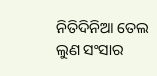ନିତିଦିନିଆ ତେଲ ଲୁଣ ସଂସାର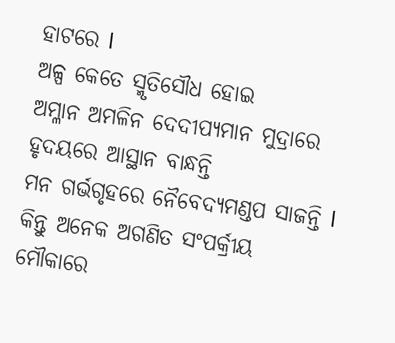ହାଟରେ l
ଅଳ୍ପ କେତେ ସ୍ମୃତିସୌଧ ହୋଇ
ଅମ୍ଳାନ ଅମଳିନ ଦେଦୀପ୍ୟମାନ ମୁଦ୍ରାରେ
ହୃଦୟରେ ଆସ୍ଥାନ ବାନ୍ଧନ୍ତି
ମନ ଗର୍ଭଗୃହରେ ନୈବେଦ୍ୟମଣ୍ଡପ ସାଜନ୍ତି l
କିନ୍ତୁ ଅନେକ ଅଗଣିତ ସଂପର୍କ୍ରୀୟ
ମୌକାରେ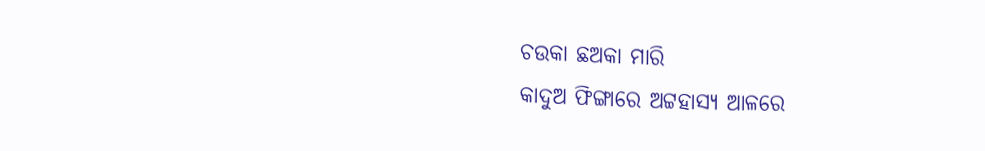ଚଉକା ଛଅକା ମାରି
କାଦୁଅ ଫିଙ୍ଗାରେ ଅଟ୍ଟହାସ୍ୟ ଆଳରେ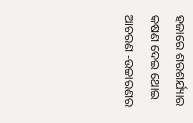ହଜାରେ ଶରଶର୍ଯ୍ୟାର କଷଣ ଦେଇ ଥୋଇ
ଆଚରଣ -ଉଚ୍ଚାରଣର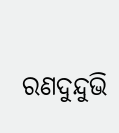ରଣଦୁନ୍ଦୁଭି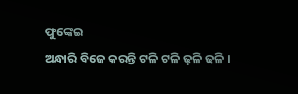ଫୁଙ୍କେଇ
ଅନ୍ଧାରି ବିଜେ କରନ୍ତି ଟଳି ଟଳି ଢ଼ଳି ଢଳି ।